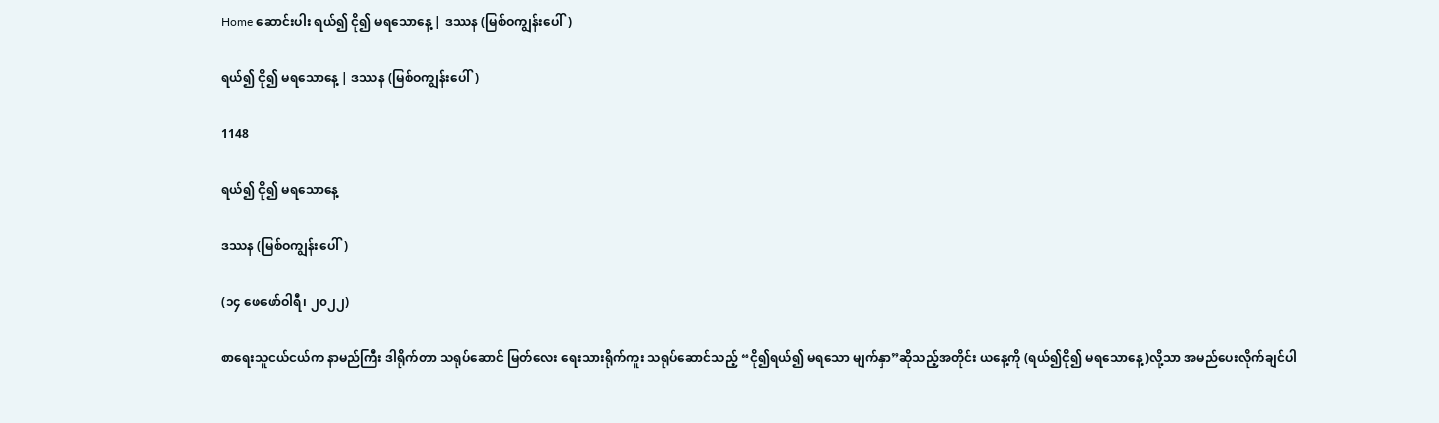Home ဆောင်းပါး ရယ်၍ ငို၍ မရသောနေ့ | ဒဿန (မြစ်ဝကျွန်းပေါ်)

ရယ်၍ ငို၍ မရသောနေ့ | ဒဿန (မြစ်ဝကျွန်းပေါ်)

1148

ရယ်၍ ငို၍ မရသောနေ့

ဒဿန (မြစ်ဝကျွန်းပေါ်)

(၁၄ ဖေဖော်ဝါရီ၊ ၂၀၂၂)

စာရေးသူငယ်ငယ်က နာမည်ကြီး ဒါရိုက်တာ သရုပ်ဆောင် မြတ်လေး ရေးသားရိုက်ကူး သရုပ်ဆောင်သည့် “ငို၍ရယ်၍ မရသော မျက်နှာ”ဆိုသည့်အတိုင်း ယနေ့ကို (ရယ်၍ငို၍ မရသောနေ့)လို့သာ အမည်ပေးလိုက်ချင်ပါ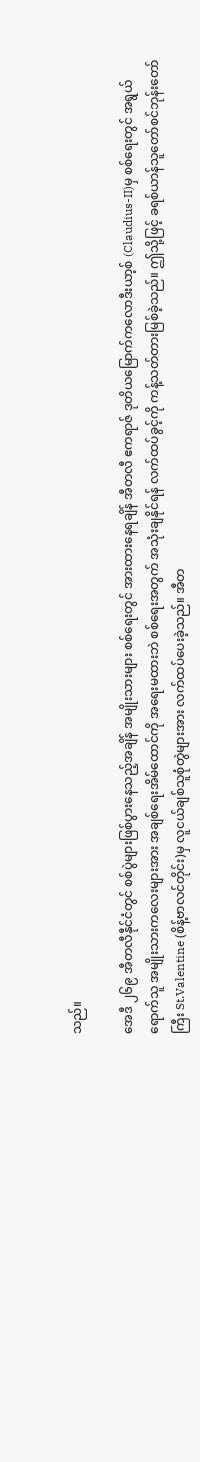သည်။

အေဒီ ၂၆၉ အီတလီနီုင်ငံတွင် စစ်ပွဲများဖြစ်ပွားနေသည့်အချိန် အမျိုးသားများ စစ်ရေးတွင် အားထားနေရချိန် အီတလီ ဧကရာဇ် ဒုတိယမြောက်ကလောဒီးယာ့စ် (Claudius-II)မှ စစ်ရေးတွင် အရွယ်ရောက်သူ အမျိုးသားကလေးများအား အချစ်ရေးအိမ်ထောင်ကို အရေးမထားဘဲ စစ်ရေးအတွက် အသုံးချနိုင်ရန် လက်ထပ်ခွင့်ကို ကန့်သတ်တားမြစ်ခဲ့သည်။ ဤသို့ဖြင့် ခရစ်ယာန်သူတော်စင်ဘုန်းတော်ကြီး St.Valentine (စိန့်ဗာလင်တိုင်း)မှ လူငယ်ချစ်သူစုံတွဲများအား လက်ထပ်ပေးခဲ့သည်။ အီတ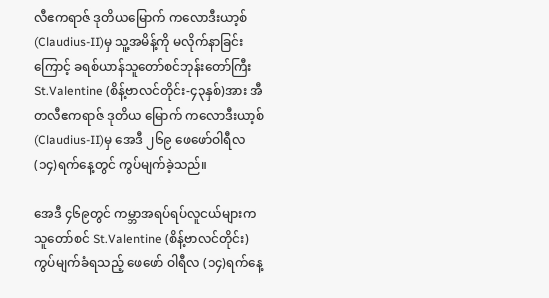လီဧကရာဇ် ဒုတိယမြောက် ကလောဒီးယာ့စ် (Claudius-II)မှ သူ့အမိန့်ကို မလိုက်နာခြင်း ကြောင့် ခရစ်ယာန်သူတော်စင်ဘုန်းတော်ကြီး St.Valentine (စိန့်ဗာလင်တိုင်း-၄၃နှစ်)အား အီတလီဧကရာဇ် ဒုတိယ မြောက် ကလောဒီးယာ့စ်(Claudius-II)မှ အေဒီ ၂၆၉ ဖေဖော်ဝါရီလ (၁၄)ရက်နေ့တွင် ကွပ်မျက်ခဲ့သည်။

အေဒီ ၄၆၉တွင် ကမ္ဘာအရပ်ရပ်လူငယ်များက သူတော်စင် St.Valentine (စိန့်ဗာလင်တိုင်း) ကွပ်မျက်ခံရသည့် ဖေဖော် ဝါရီလ (၁၄)ရက်နေ့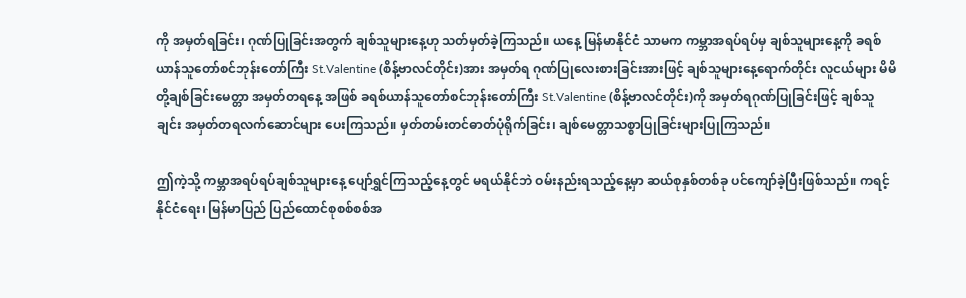ကို အမှတ်ရခြင်း၊ ဂုဏ်ပြုခြင်းအတွက် ချစ်သူများနေ့ဟု သတ်မှတ်ခဲ့ကြသည်။ ယနေ့ မြန်မာနိုင်ငံ သာမက ကမ္ဘာအရပ်ရပ်မှ ချစ်သူများနေ့ကို ခရစ်ယာန်သူတော်စင်ဘုန်းတော်ကြီး St.Valentine (စိန့်ဗာလင်တိုင်း)အား အမှတ်ရ ဂုဏ်ပြုလေးစားခြင်းအားဖြင့် ချစ်သူများနေ့ရောက်တိုင်း လူငယ်များ မိမိတို့ချစ်ခြင်းမေတ္တာ အမှတ်တရနေ့ အဖြစ် ခရစ်ယာန်သူတော်စင်ဘုန်းတော်ကြီး St.Valentine (စိန့်ဗာလင်တိုင်း)ကို အမှတ်ရဂုဏ်ပြုခြင်းဖြင့် ချစ်သူချင်း အမှတ်တရလက်ဆောင်များ ပေးကြသည်။ မှတ်တမ်းတင်ဓာတ်ပုံရိုက်ခြင်း၊ ချစ်မေတ္တာသစ္စာပြုခြင်းများပြုကြသည်။

ဤကဲ့သို့ ကမ္ဘာအရပ်ရပ်ချစ်သူများနေ့ ပျော်ရွှင်ကြသည့်နေ့တွင် မရယ်နိုင်ဘဲ ဝမ်းနည်းရသည့်နေ့မှာ ဆယ်စုနှစ်တစ်ခု ပင်ကျော်ခဲ့ပြီးဖြစ်သည်။ ကရင့်နိုင်ငံရေး၊ မြန်မာပြည် ပြည်ထောင်စုစစ်စစ်အ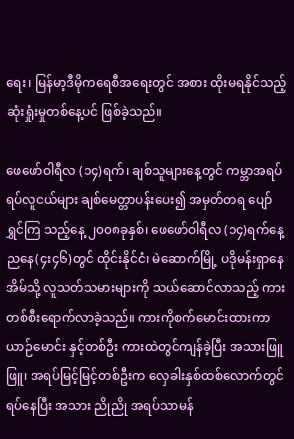ရေး၊ မြန်မာ့ဒီမိုကရေစီအရေးတွင် အစား ထိုးမရနိုင်သည့် ဆုံးရှုံးမှုတစ်နေ့ပင် ဖြစ်ခဲ့သည်။

ဖေဖော်ဝါရီလ (၁၄)ရက်၊ ချစ်သူများနေ့တွင် ကမ္ဘာအရပ်ရပ်လူငယ်များ ချစ်မေတ္တာပန်းပေး၍ အမှတ်တရ ပျော်ရွှင်ကြ သည့်နေ့ ၂၀၀၈ခုနှစ်၊ ဖေဖော်ဝါရီလ (၁၄)ရက်နေ့ ညနေ(၄း၄၆)တွင် ထိုင်းနိုင်ငံ၊ မဲဆောက်မြို့ ပဒိုမန်းရှာနေအိမ်သို့ လူသတ်သမားများကို သယ်ဆောင်လာသည့် ကားတစ်စီးရောက်လာခဲ့သည်။ ကားကိုစက်မောင်းထားကာ ယာဉ်မောင်း နှင့်တစ်ဦး ကားထဲတွင်ကျန်ခဲ့ပြီး အသားဖြူဖြူ၊ အရပ်မြင့်မြင့်တစ်ဦးက လှေခါးနှစ်ထစ်လောက်တွင်ရပ်နေပြီး အသား ညိုညို အရပ်သာမန်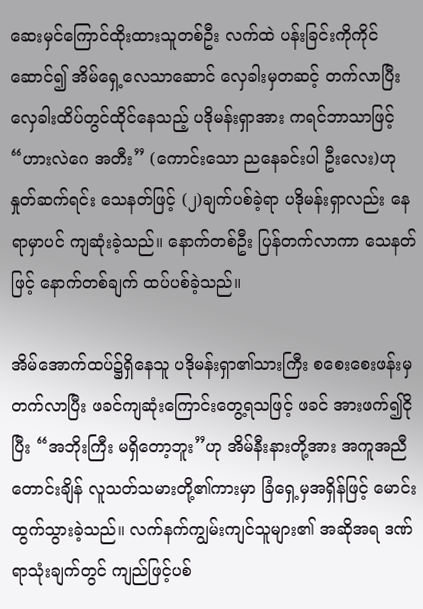ဆေးမှင်ကြောင်ထိုးထားသူတစ်ဦး လက်ထဲ ပန်းခြင်းကိုကိုင်ဆောင်၍ အိမ်ရှေ့လေသာဆောင် လှေခါးမှတဆင့် တက်လာပြီး လှေခါးထိပ်တွင်ထိုင်နေသည့် ပဒိုမန်းရှာအား ကရင်ဘာသာဖြင့် “ဟားလဲဂေ အတီး” (ကောင်းသော ညနေခင်းပါ ဦးလေး)ဟု နှုတ်ဆက်ရင်း သေနတ်ဖြင့် (၂)ချက်ပစ်ခဲ့ရာ ပဒိုမန်းရှာလည်း နေရာမှာပင် ကျဆုံးခဲ့သည်။ နောက်တစ်ဦး ပြန်တက်လာကာ သေနတ်ဖြင့် နောက်တစ်ချက် ထပ်ပစ်ခဲ့သည်။

အိမ်အောက်ထပ်၌ရှိနေသူ ပဒိုမန်းရှာ၏သားကြီး စစေးစေးဖန်းမှတက်လာပြီး ဖခင်ကျဆုံးကြောင်းတွေ့ရသဖြင့် ဖခင် အားဖက်၍ငိုပြီး “အဘိုးကြီး မရှိတော့ဘူး”ဟု အိမ်နီးနားတို့အား အကူအညီတောင်းချိန် လူသတ်သမားတို့၏ကားမှာ ခြံရှေ့မှအရှိန်ဖြင့် မောင်းထွက်သွားခဲ့သည်။ လက်နက်ကျွမ်းကျင်သူများ၏ အဆိုအရ ဒဏ်ရာသုံးချက်တွင် ကျည်ဖြင့်ပစ်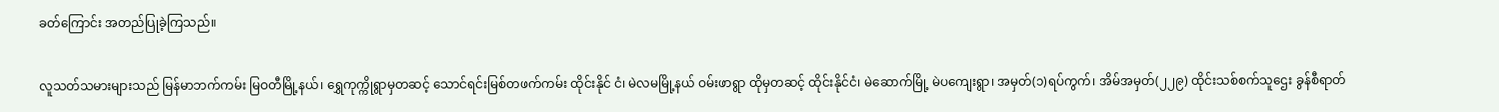ခတ်ကြောင်း အတည်ပြုခဲ့ကြသည်။

လူသတ်သမားများသည် မြန်မာဘက်ကမ်း မြဝတီမြို့နယ်၊ ရွှေကုက္ကိုရွာမှတဆင့် သောင်ရင်းမြစ်တဖက်ကမ်း ထိုင်းနိုင် ငံ၊ မဲလမမြို့နယ် ဝမ်းဖာရွာ ထိုမှတဆင့် ထိုင်းနိုင်ငံ၊ မဲဆောက်မြို့ မဲပကျေးရွာ၊ အမှတ်(၁)ရပ်ကွက်၊ အိမ်အမှတ်(၂၂၉) ထိုင်းသစ်စက်သူဌေး ခွန်စီရာတ်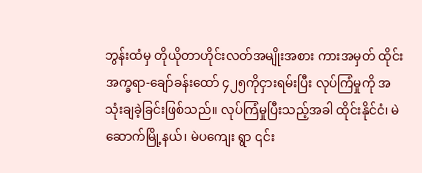ဘွန်းထံမှ တိုယိုတာဟိုင်းလတ်အမျိုးအစား ကားအမှတ် ထိုင်းအက္ခရာ-ချော်ခန်းထော် ၄၂၅ကိုငှားရမ်းပြီး လုပ်ကြံမှုကို အသုံးချခဲ့ခြင်းဖြစ်သည်။ လုပ်ကြံမှုပြီးသည့်အခါ ထိုင်းနိုင်ငံ၊ မဲဆောက်မြို့နယ်၊ မဲပကျေး ရွာ ၎င်း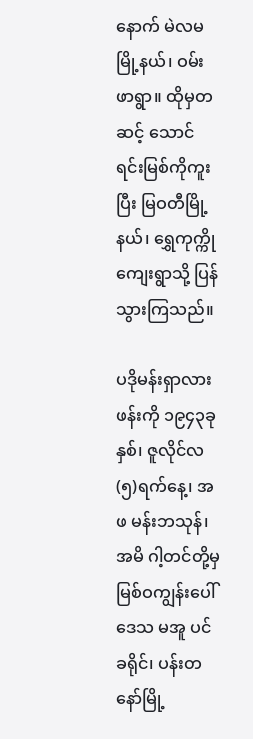နောက် မဲလမမြို့နယ်၊ ဝမ်းဖာရွာ။ ထိုမှတဆင့် သောင်ရင်းမြစ်ကိုကူးပြီး မြဝတီမြို့နယ်၊ ရွှေကုက္ကိုကျေးရွာသို့ ပြန်သွားကြသည်။

ပဒိုမန်းရှာလားဖန်းကို ၁၉၄၃ခုနှစ်၊ ဇူလိုင်လ (၅)ရက်နေ့၊ အဖ မန်းဘသုန်၊ အမိ ဂါ့တင်တို့မှ မြစ်ဝကျွန်းပေါ်ဒေသ မအူ ပင်ခရိုင်၊ ပန်းတနော်မြို့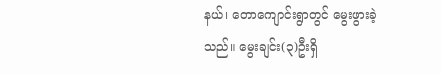နယ်၊ တောကျောင်းရွာတွင် မွေးဖွားခဲ့သည်။ မွေးချင်း(၃)ဦးရှိ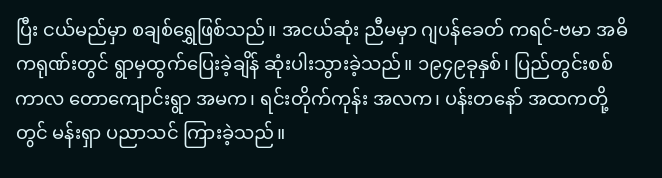ပြီး ငယ်မည်မှာ စချစ်ရွှေဖြစ်သည်။ အငယ်ဆုံး ညီမမှာ ဂျပန်ခေတ် ကရင်-ဗမာ အဓိကရုဏ်းတွင် ရွာမှထွက်ပြေးခဲ့ချိန် ဆုံးပါးသွားခဲ့သည်။ ၁၉၄၉ခုနှစ်၊ ပြည်တွင်းစစ်ကာလ တောကျောင်းရွာ အမက၊ ရင်းတိုက်ကုန်း အလက၊ ပန်းတနော် အထကတို့တွင် မန်းရှာ ပညာသင် ကြားခဲ့သည်။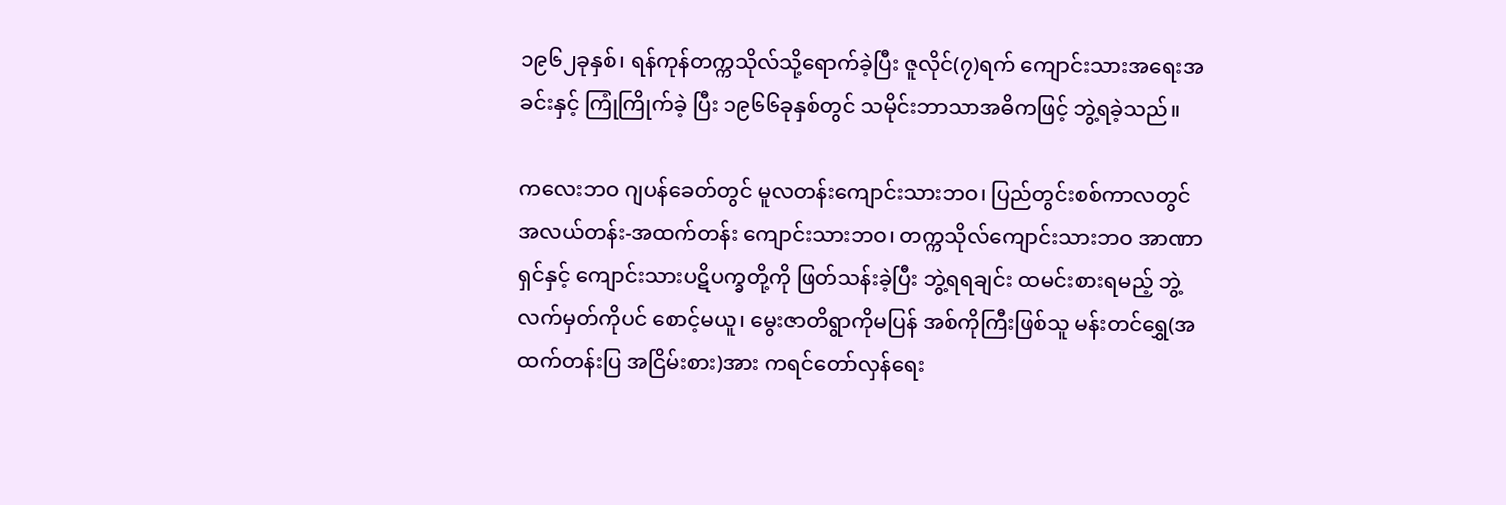၁၉၆၂ခုနှစ်၊ ရန်ကုန်တက္ကသိုလ်သို့ရောက်ခဲ့ပြီး ဇူလိုင်(၇)ရက် ကျောင်းသားအရေးအခင်းနှင့် ကြုံကြိုက်ခဲ့ ပြီး ၁၉၆၆ခုနှစ်တွင် သမိုင်းဘာသာအဓိကဖြင့် ဘွဲ့ရခဲ့သည်။

ကလေးဘဝ ဂျပန်ခေတ်တွင် မူလတန်းကျောင်းသားဘဝ၊ ပြည်တွင်းစစ်ကာလတွင် အလယ်တန်း-အထက်တန်း ကျောင်းသားဘဝ၊ တက္ကသိုလ်ကျောင်းသားဘဝ အာဏာရှင်နှင့် ကျောင်းသားပဋိပက္ခတို့ကို ဖြတ်သန်းခဲ့ပြီး ဘွဲ့ရရချင်း ထမင်းစားရမည့် ဘွဲ့လက်မှတ်ကိုပင် စောင့်မယူ၊ မွေးဇာတိရွာကိုမပြန် အစ်ကိုကြီးဖြစ်သူ မန်းတင်ရွှေ(အထက်တန်းပြ အငြိမ်းစား)အား ကရင်တော်လှန်ရေး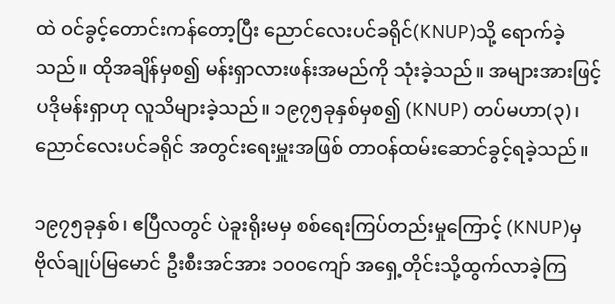ထဲ ဝင်ခွင့်တောင်းကန်တော့ပြီး ညောင်လေးပင်ခရိုင်(KNUP)သို့ ရောက်ခဲ့သည်။ ထိုအချိန်မှစ၍ မန်းရှာလားဖန်းအမည်ကို သုံးခဲ့သည်။ အများအားဖြင့် ပဒိုမန်းရှာဟု လူသိများခဲ့သည်။ ၁၉၇၅ခုနှစ်မှစ၍ (KNUP) တပ်မဟာ(၃)၊ ညောင်လေးပင်ခရိုင် အတွင်းရေးမှူးအဖြစ် တာဝန်ထမ်းဆောင်ခွင့်ရခဲ့သည်။

၁၉၇၅ခုနှစ်၊ ဧပြီလတွင် ပဲခူးရိုးမမှ စစ်ရေးကြပ်တည်းမှုကြောင့် (KNUP)မှ ဗိုလ်ချုပ်မြမောင် ဦးစီးအင်အား ၁၀၀ကျော် အရှေ့တိုင်းသို့ထွက်လာခဲ့ကြ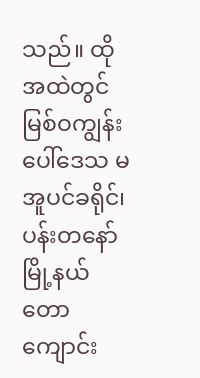သည်။ ထိုအထဲတွင် မြစ်ဝကျွန်းပေါ်ဒေသ မအူပင်ခရိုင်၊ ပန်းတနော်မြို့နယ် တောကျောင်း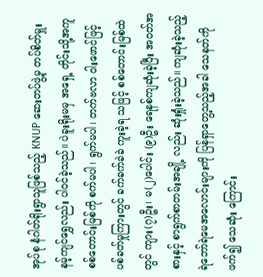အုပ်စု နံဂါတ်ရိုးရွာသူဖြစ်သည့် KNUP ဆေးတပ်ဖွဲ့မှ တပ်စိတ်မှူး နမ့်ကျင်ရွှေလည်း ပါဝင်ခဲ့သည်။ ပဲခူးရိုးမမှ အရှေ့ တိုင်းသို့အကူ စစ်တောင်းမြစ်ကို စက်မပါ၊ ရွက်မပါ၊ တက်ဗလာ ဝါးဖောင်ဖြင့် ပစ်ခတ်မှုကြားတွင် ခက်ခက်ခဲခဲ ကူးခဲ့ရ သဖြင့် စစ်တောင်းမြစ်ထဲတွင် ကျား(၇)ဦး၊ မ(၂)ပေါင်း (၉)ဦး ရေနစ်ကျဆုံးခဲ့ပြီး အဝတ်အစားနှင့် စာရွက်စာတမ်းအချို့ လည်း ဆုံးရှုံးခဲ့သည်။ ကျဆုံးခဲ့သည့် ရဲဘော်ရဲမေအလောင်းများကို ပြန်ရှာတွေ့သည့်အခါ သေနတ်ကိုဖက်၍ သေဆုံး ကြောင်း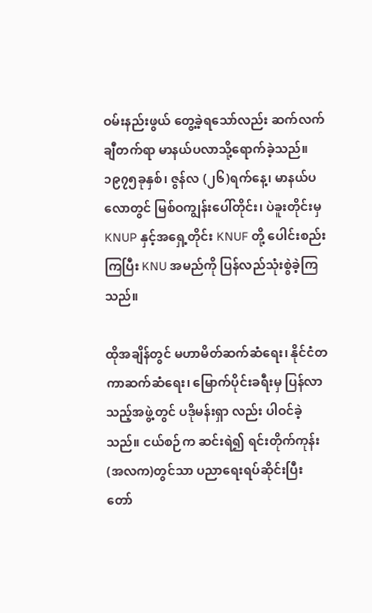ဝမ်းနည်းဖွယ် တွေ့ခဲ့ရသော်လည်း ဆက်လက် ချီတက်ရာ မာနယ်ပလာသို့ရောက်ခဲ့သည်။ ၁၉၇၅ခုနှစ်၊ ဇွန်လ (၂၆)ရက်နေ့၊ မာနယ်ပလောတွင် မြစ်ဝကျွန်းပေါ်တိုင်း၊ ပဲခူးတိုင်းမှ KNUP နှင့်အရှေ့တိုင်း KNUF တို့ ပေါင်းစည်း ကြပြီး KNU အမည်ကို ပြန်လည်သုံးစွဲခဲ့ကြသည်။

ထိုအချိန်တွင် မဟာမိတ်ဆက်ဆံရေး၊ နိုင်ငံတကာဆက်ဆံရေး၊ မြောက်ပိုင်းခရီးမှ ပြန်လာသည့်အဖွဲ့တွင် ပဒိုမန်းရှာ လည်း ပါဝင်ခဲ့သည်။ ငယ်စဉ်က ဆင်းရဲ၍ ရင်းတိုက်ကုန်း(အလက)တွင်သာ ပညာရေးရပ်ဆိုင်းပြီး တော်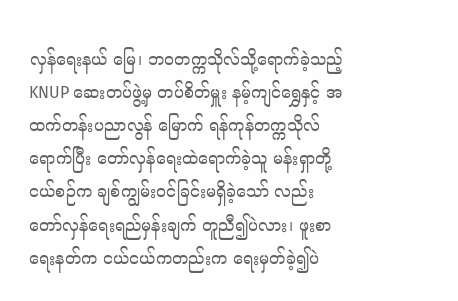လှန်ရေးနယ် မြေ၊ ဘဝတက္ကသိုလ်သို့ရောက်ခဲ့သည့် KNUP ဆေးတပ်ဖွဲ့မှ တပ်စိတ်မှူး နမ့်ကျင်ရွှေနှင့် အထက်တန်းပညာလွန် မြောက် ရန်ကုန်တက္ကသိုလ်ရောက်ပြီး တော်လှန်ရေးထဲရောက်ခဲ့သူ မန်းရှာတို့ ငယ်စဉ်က ချစ်ကျွမ်းဝင်ခြင်းမရှိခဲ့သော် လည်း တော်လှန်ရေးရည်မှန်းချက် တူညီ၍ပဲလား၊ ဖူးစာရေးနတ်က ငယ်ငယ်ကတည်းက ရေးမှတ်ခဲ့၍ပဲ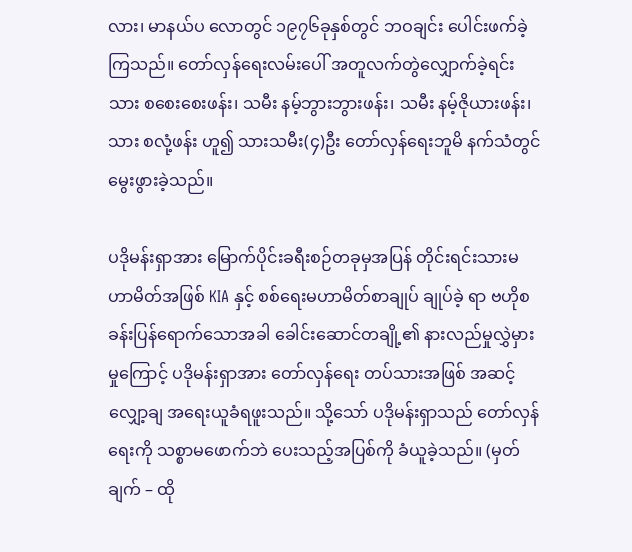လား၊ မာနယ်ပ လောတွင် ၁၉၇၆ခုနှစ်တွင် ဘဝချင်း ပေါင်းဖက်ခဲ့ကြသည်။ တော်လှန်ရေးလမ်းပေါ် အတူလက်တွဲလျှောက်ခဲ့ရင်း သား စစေးစေးဖန်း၊ သမီး နမ့်ဘွားဘွားဖန်း၊ သမီး နမ့်ဇိုယားဖန်း၊ သား စလုံ့ဖန်း ဟူ၍ သားသမီး(၄)ဦး တော်လှန်ရေးဘူမိ နက်သံတွင် မွေးဖွားခဲ့သည်။

ပဒိုမန်းရှာအား မြောက်ပိုင်းခရီးစဉ်တခုမှအပြန် တိုင်းရင်းသားမဟာမိတ်အဖြစ် KIA နှင့် စစ်ရေးမဟာမိတ်စာချုပ် ချုပ်ခဲ့ ရာ ဗဟိုစခန်းပြန်ရောက်သောအခါ ခေါင်းဆောင်တချို့၏ နားလည်မှုလွှဲမှားမှုကြောင့် ပဒိုမန်းရှာအား တော်လှန်ရေး တပ်သားအဖြစ် အဆင့်လျှော့ချ အရေးယူခံရဖူးသည်။ သို့သော် ပဒိုမန်းရှာသည် တော်လှန်ရေးကို သစ္စာမဖောက်ဘဲ ပေးသည့်အပြစ်ကို ခံယူခဲ့သည်။ (မှတ်ချက် – ထို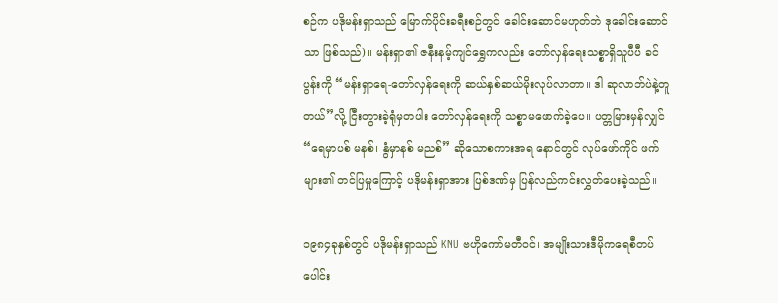စဉ်က ပဒိုမန်းရှာသည် မြောက်ပိုင်းခရီးစဉ်တွင် ခေါင်းဆောင်မဟုတ်ဘဲ ဒုခေါင်းဆောင်သာ ဖြစ်သည်)။ မန်းရှာ၏ ဇနီးနမ့်ကျင်ရွှေကလည်း တော်လှန်ရေးသစ္စာရှိသူပီပီ ခင်ပွန်းကို “မန်းရှာရေ-တော်လှန်ရေးကို ဆယ်နှစ်ဆယ်မိုးလုပ်လာတာ။ ဒါ ဆုလာဘ်ပဲနဲ့တူတယ်”လို့ ငြီးတွားခဲ့ရုံမှတပါး တော်လှန်ရေးကို သစ္စာမဖောက်ခဲ့ပေ။ ပတ္တမြားမှန်လျှင် “ရေမှာပစ် မနစ်၊ နွံမှာနစ် မညစ်” ဆိုသောစကားအရ နောင်တွင် လုပ်ဖော်ကိုင် ဖက်များ၏ တင်ပြမှုကြောင့် ပဒိုမန်းရှာအား ပြစ်ဒဏ်မှ ပြန်လည်ကင်းလွှတ်ပေးခဲ့သည်။

၁၉၈၄ခုနှစ်တွင် ပဒိုမန်းရှာသည် KNU ဗဟိုကော်မတီဝင်၊ အမျိုးသားဒီမိုကရေစီတပ်ပေါင်း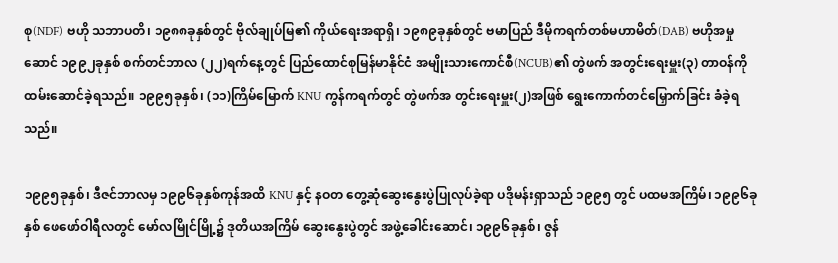စု(NDF) ဗဟို သဘာပတိ၊ ၁၉၈၈ခုနှစ်တွင် ဗိုလ်ချုပ်မြ၏ ကိုယ်ရေးအရာရှိ၊ ၁၉၈၉ခုနှစ်တွင် ဗမာပြည် ဒီမိုကရက်တစ်မဟာမိတ်(DAB) ဗဟိုအမှု ဆောင် ၁၉၉၂ခုနှစ် စက်တင်ဘာလ (၂၂)ရက်နေ့တွင် ပြည်ထောင်စုမြန်မာနိုင်ငံ အမျိုးသားကောင်စီ(NCUB)၏ တွဲဖက် အတွင်းရေးမှူး(၃) တာဝန်ကို ထမ်းဆောင်ခဲ့ရသည်။ ၁၉၉၅ခုနှစ်၊ (၁၁)ကြိမ်မြောက် KNU ကွန်ကရက်တွင် တွဲဖက်အ တွင်းရေးမှူး(၂)အဖြစ် ရွေးကောက်တင်မြှောက်ခြင်း ခံခဲ့ရသည်။

၁၉၉၅ခုနှစ်၊ ဒီဇင်ဘာလမှ ၁၉၉၆ခုနှစ်ကုန်အထိ KNU နှင့် နဝတ တွေ့ဆုံဆွေးနွေးပွဲပြုလုပ်ခဲ့ရာ ပဒိုမန်းရှာသည် ၁၉၉၅ တွင် ပထမအကြိမ်၊ ၁၉၉၆ခုနှစ် ဖေဖော်ဝါရီလတွင် မော်လမြိုင်မြို့၌ ဒုတိယအကြိမ် ဆွေးနွေးပွဲတွင် အဖွဲ့ခေါင်းဆောင်၊ ၁၉၉၆ခုနှစ်၊ ဇွန်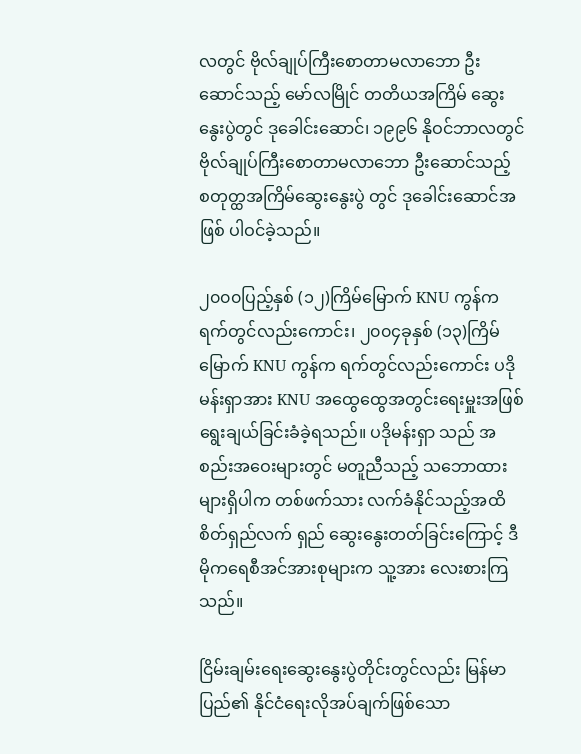လတွင် ဗိုလ်ချုပ်ကြီးစောတာမလာဘော ဦးဆောင်သည့် မော်လမြိုင် တတိယအကြိမ် ဆွေးနွေးပွဲတွင် ဒုခေါင်းဆောင်၊ ၁၉၉၆ နိုဝင်ဘာလတွင် ဗိုလ်ချုပ်ကြီးစောတာမလာဘော ဦးဆောင်သည့် စတုတ္ထအကြိမ်ဆွေးနွေးပွဲ တွင် ဒုခေါင်းဆောင်အဖြစ် ပါဝင်ခဲ့သည်။

၂၀၀၀ပြည့်နှစ် (၁၂)ကြိမ်မြောက် KNU ကွန်ကရက်တွင်လည်းကောင်း၊ ၂၀၀၄ခုနှစ် (၁၃)ကြိမ်မြောက် KNU ကွန်က ရက်တွင်လည်းကောင်း ပဒိုမန်းရှာအား KNU အထွေထွေအတွင်းရေးမှူးအဖြစ် ရွေးချယ်ခြင်းခံခဲ့ရသည်။ ပဒိုမန်းရှာ သည် အစည်းအဝေးများတွင် မတူညီသည့် သဘောထားများရှိပါက တစ်ဖက်သား လက်ခံနိုင်သည့်အထိ စိတ်ရှည်လက် ရှည် ဆွေးနွေးတတ်ခြင်းကြောင့် ဒီမိုကရေစီအင်အားစုများက သူ့အား လေးစားကြသည်။

ငြိမ်းချမ်းရေးဆွေးနွေးပွဲတိုင်းတွင်လည်း မြန်မာပြည်၏ နိုင်ငံရေးလိုအပ်ချက်ဖြစ်သော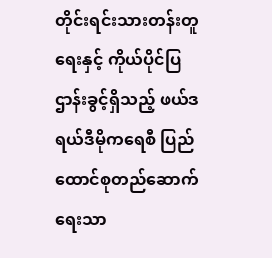တိုင်းရင်းသားတန်းတူရေးနှင့် ကိုယ်ပိုင်ပြဌာန်းခွင့်ရှိသည့် ဖယ်ဒရယ်ဒီမိုကရေစီ ပြည်ထောင်စုတည်ဆောက်ရေးသာ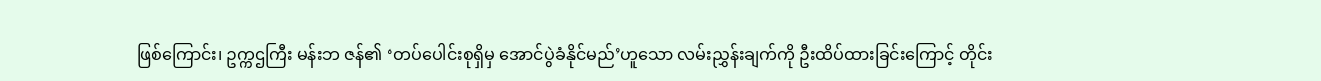ဖြစ်ကြောင်း၊ ဥက္ကဌကြီး မန်းဘ ဇန်၏ ‘တပ်ပေါင်းစုရှိမှ အောင်ပွဲခံနိုင်မည်’ဟူသော လမ်းညွှန်းချက်ကို ဦးထိပ်ထားခြင်းကြောင့် တိုင်း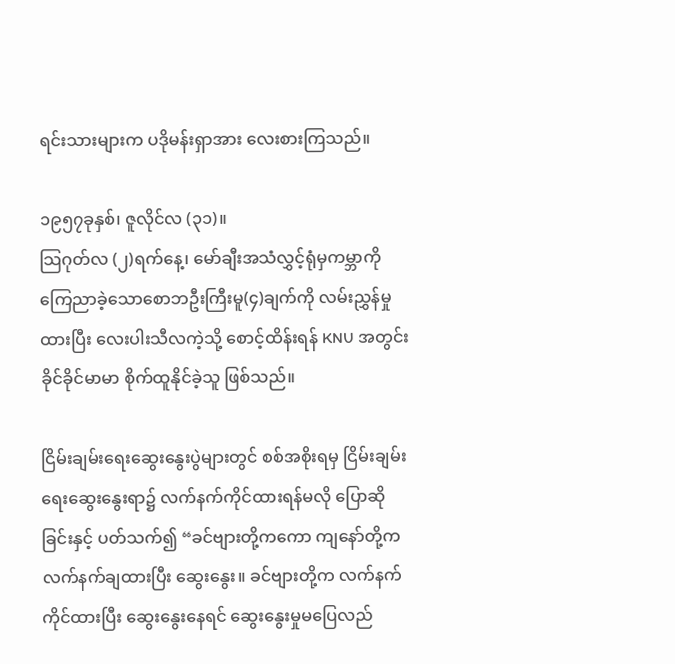ရင်းသားများက ပဒိုမန်းရှာအား လေးစားကြသည်။

၁၉၅၇ခုနှစ်၊ ဇူလိုင်လ (၃၁)။
သြဂုတ်လ (၂)ရက်နေ့၊ မော်ချီးအသံလွှင့်ရုံမှကမ္ဘာကိုကြေညာခဲ့သောစောဘဦးကြီးမူ(၄)ချက်ကို လမ်းညွှန်မှုထားပြီး လေးပါးသီလကဲ့သို့ စောင့်ထိန်းရန် KNU အတွင်း ခိုင်ခိုင်မာမာ စိုက်ထူနိုင်ခဲ့သူ ဖြစ်သည်။

ငြိမ်းချမ်းရေးဆွေးနွေးပွဲများတွင် စစ်အစိုးရမှ ငြိမ်းချမ်းရေးဆွေးနွေးရာ၌ လက်နက်ကိုင်ထားရန်မလို ပြောဆိုခြင်းနှင့် ပတ်သက်၍ “ခင်ဗျားတို့ကကော ကျနော်တို့က လက်နက်ချထားပြီး ဆွေးနွေး။ ခင်ဗျားတို့က လက်နက်ကိုင်ထားပြီး ဆွေးနွေးနေရင် ဆွေးနွေးမှုမပြေလည်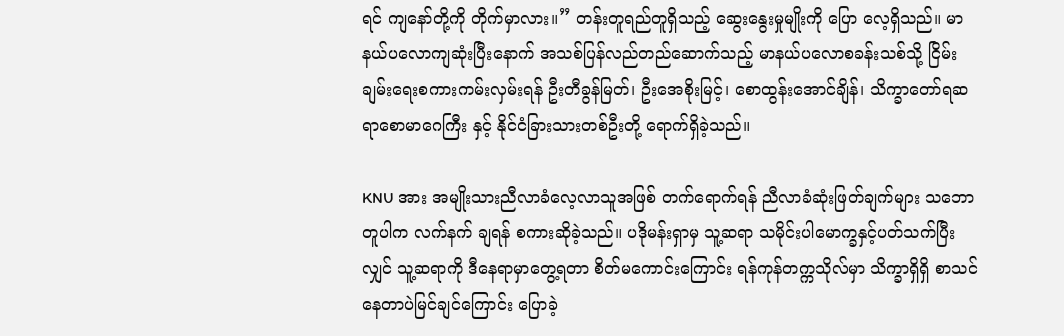ရင် ကျနော်တို့ကို တိုက်မှာလား။” တန်းတူရည်တူရှိသည့် ဆွေးနွေးမှုမျိုးကို ပြော လေ့ရှိသည်။ မာနယ်ပလောကျဆုံးပြီးနောက် အသစ်ပြန်လည်တည်ဆောက်သည့် မာနယ်ပလောစခန်းသစ်သို့ ငြိမ်းချမ်းရေးစကားကမ်းလှမ်းရန် ဦးတီခွန်မြတ်၊ ဦးအေစိုးမြင့်၊ စောထွန်းအောင်ချိန်၊ သိက္ခာတော်ရဆရာစောမာဂေကြီး နှင့် နိုင်ငံခြားသားတစ်ဦးတို့ ရောက်ရှိခဲ့သည်။

KNU အား အမျိုးသားညီလာခံလေ့လာသူအဖြစ် တက်ရောက်ရန် ညီလာခံဆုံးဖြတ်ချက်များ သဘောတူပါက လက်နက် ချရန် စကားဆိုခဲ့သည်။ ပဒိုမန်းရှာမှ သူ့ဆရာ သမိုင်းပါမောက္ခနှင့်ပတ်သက်ပြီးလျှင် သူ့ဆရာကို ဒီနေရာမှာတွေ့ရတာ စိတ်မကောင်းကြောင်း ရန်ကုန်တက္ကသိုလ်မှာ သိက္ခာရှိရှိ စာသင်နေတာပဲမြင်ချင်ကြောင်း ပြောခဲ့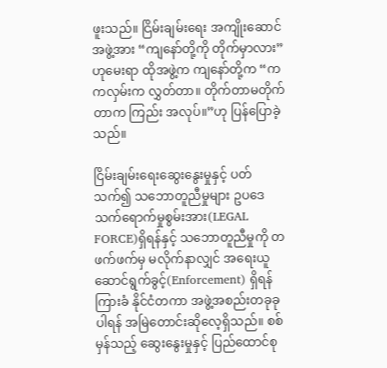ဖူးသည်။ ငြိမ်းချမ်းရေး အကျိုးဆောင်အဖွဲ့အား “ကျနော်တို့ကို တိုက်မှာလား”ဟုမေးရာ ထိုအဖွဲ့က ကျနော်တို့က “ကကလှမ်းက လွှတ်တာ။ တိုက်တာမတိုက်တာက ကြည်း အလုပ်။”ဟု ပြန်ပြောခဲ့သည်။

ငြိမ်းချမ်းရေးဆွေးနွေးမှုနှင့် ပတ်သက်၍ သဘောတူညီမှုများ ဥပဒေသက်ရောက်မှုစွမ်းအား(LEGAL FORCE)ရှိရန်နှင့် သဘောတူညီမှုကို တဖက်ဖက်မှ မလိုက်နာလျှင် အရေးယူဆောင်ရွက်ခွင့်(Enforcement) ရှိရန် ကြားခံ နိုင်ငံတကာ အဖွဲ့အစည်းတခုခုပါရန် အမြဲတောင်းဆိုလေ့ရှိသည်။ စစ်မှန်သည့် ဆွေးနွေးမှုနှင့် ပြည်ထောင်စု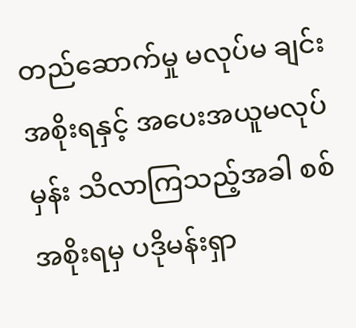တည်ဆောက်မှု မလုပ်မ ချင်း အစိုးရနှင့် အပေးအယူမလုပ်မှန်း သိလာကြသည့်အခါ စစ်အစိုးရမှ ပဒိုမန်းရှာ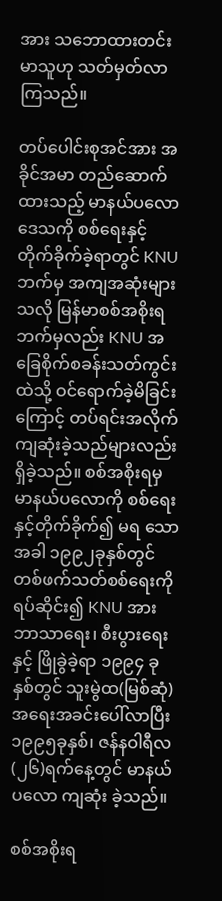အား သဘောထားတင်းမာသူဟု သတ်မှတ်လာကြသည်။

တပ်ပေါင်းစုအင်အား အခိုင်အမာ တည်ဆောက်ထားသည့် မာနယ်ပလောဒေသကို စစ်ရေးနှင့် တိုက်ခိုက်ခဲ့ရာတွင် KNU ဘက်မှ အကျအဆုံးများသလို မြန်မာစစ်အစိုးရဘက်မှလည်း KNU အခြေစိုက်စခန်းသတ်ကွင်းထဲသို့ ဝင်ရောက်ခဲ့မိခြင်း ကြောင့် တပ်ရင်းအလိုက် ကျဆုံးခဲ့သည်များလည်း ရှိခဲ့သည်။ စစ်အစိုးရမှ မာနယ်ပလောကို စစ်ရေးနှင့်တိုက်ခိုက်၍ မရ သောအခါ ၁၉၉၂ခုနှစ်တွင် တစ်ဖက်သတ်စစ်ရေးကို ရပ်ဆိုင်း၍ KNU အား ဘာသာရေး၊ စီးပွားရေးနှင့် ဖြိုခွဲခဲ့ရာ ၁၉၉၄ ခုနှစ်တွင် သူးမွဲထ(မြစ်ဆုံ) အရေးအခင်းပေါ်လာပြီး ၁၉၉၅ခုနှစ်၊ ဇန်နဝါရီလ (၂၆)ရက်နေ့တွင် မာနယ်ပလော ကျဆုံး ခဲ့သည်။

စစ်အစိုးရ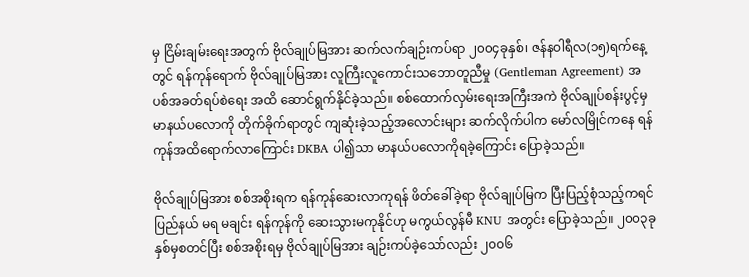မှ ငြိမ်းချမ်းရေးအတွက် ဗိုလ်ချုပ်မြအား ဆက်လက်ချဉ်းကပ်ရာ ၂၀၀၄ခုနှစ်၊ ဇန်နဝါရီလ(၁၅)ရက်နေ့တွင် ရန်ကုန်ရောက် ဗိုလ်ချုပ်မြအား လူကြီးလူကောင်းသဘောတူညီမှု (Gentleman Agreement) အပစ်အခတ်ရပ်စဲရေး အထိ ဆောင်ရွက်နိုင်ခဲ့သည်။ စစ်ထောက်လှမ်းရေးအကြီးအကဲ ဗိုလ်ချုပ်စန်းပွင့်မှ မာနယ်ပလောကို တိုက်ခိုက်ရာတွင် ကျဆုံးခဲ့သည့်အလောင်းများ ဆက်လိုက်ပါက မော်လမြိုင်ကနေ ရန်ကုန်အထိရောက်လာကြောင်း DKBA ပါ၍သာ မာနယ်ပလောကိုရခဲ့ကြောင်း ပြောခဲ့သည်။

ဗိုလ်ချုပ်မြအား စစ်အစိုးရက ရန်ကုန်ဆေးလာကုရန် ဖိတ်ခေါ်ခဲ့ရာ ဗိုလ်ချုပ်မြက ပြီးပြည့်စုံသည့်ကရင်ပြည်နယ် မရ မချင်း ရန်ကုန်ကို ဆေးသွားမကုနိုင်ဟု မကွယ်လွန်မီ KNU အတွင်း ပြောခဲ့သည်။ ၂၀၀၃ခုနှစ်မှစတင်ပြီး စစ်အစိုးရမှ ဗိုလ်ချုပ်မြအား ချဉ်းကပ်ခဲ့သော်လည်း ၂၀၀၆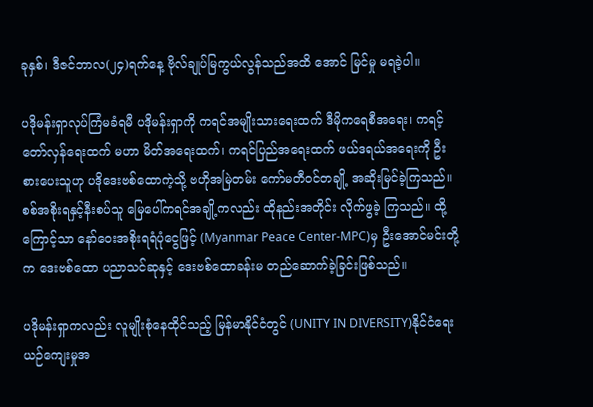ခုနှစ်၊ ဒီဇင်ဘာလ(၂၄)ရက်နေ့ ဗိုလ်ချုပ်မြကွယ်လွန်သည်အထိ အောင် မြင်မှု မရခဲ့ပါ။

ပဒိုမန်းရှာလုပ်ကြံမခံရမီ ပဒိုမန်းရှာကို ကရင်အမျိုးသားရေးထက် ဒီမိုကရေစီအရေး၊ ကရင့်တော်လှန်ရေးထက် မဟာ မိတ်အရေးထက်၊ ကရင်ပြည်အရေးထက် ဖယ်ဒရယ်အရေးကို ဦးစားပေးသူဟု ပဒိုဒေးဗစ်ထောကဲ့သို့ ဗဟိုအမြဲတမ်း ကော်မတီဝင်တချို့ အဆိုးမြင်ခဲ့ကြသည်။ စစ်အစိုးရနှင့်နီးစပ်သူ မြေပေါ်ကရင်အချို့ကလည်း ထိုနည်းအတိုင်း လိုက်ဖွခဲ့ ကြသည်။ ထို့ကြောင့်သာ နော်ဝေးအစိုးရရံပုံငွေဖြင့် (Myanmar Peace Center-MPC)မှ ဦးအောင်မင်းတို့က ဒေးဗစ်ထော ပညာသင်ဆုနှင့် ဒေးဗစ်ထောခန်းမ တည်ဆောက်ခဲ့ခြင်းဖြစ်သည်။

ပဒိုမန်းရှာကလည်း လူမျိုးစုံနေထိုင်သည့် မြန်မာနိုင်ငံတွင် (UNITY IN DIVERSITY)နိုင်ငံရေးယဉ်ကျေးမှုအ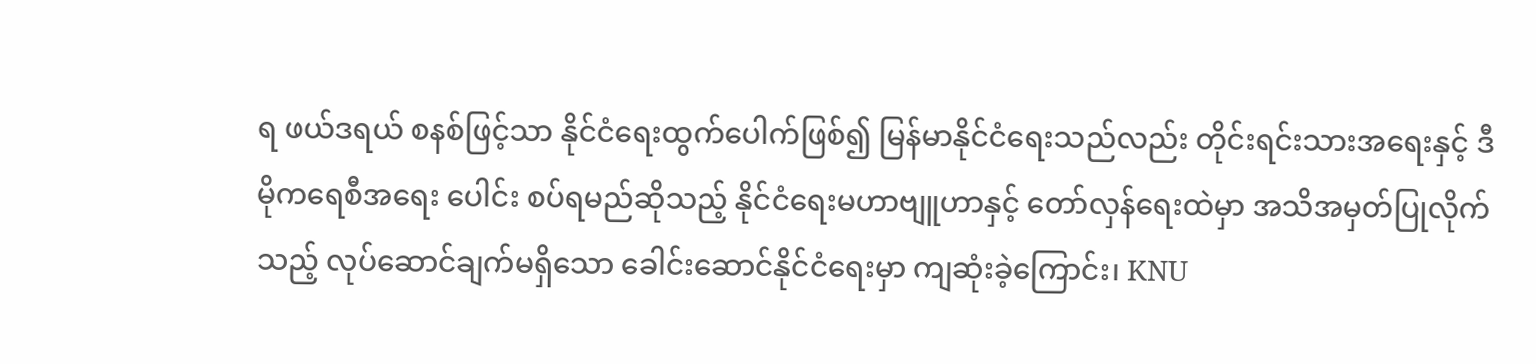ရ ဖယ်ဒရယ် စနစ်ဖြင့်သာ နိုင်ငံရေးထွက်ပေါက်ဖြစ်၍ မြန်မာနိုင်ငံရေးသည်လည်း တိုင်းရင်းသားအရေးနှင့် ဒီမိုကရေစီအရေး ပေါင်း စပ်ရမည်ဆိုသည့် နိုင်ငံရေးမဟာဗျူဟာနှင့် တော်လှန်ရေးထဲမှာ အသိအမှတ်ပြုလိုက်သည့် လုပ်ဆောင်ချက်မရှိသော ခေါင်းဆောင်နိုင်ငံရေးမှာ ကျဆုံးခဲ့ကြောင်း၊ KNU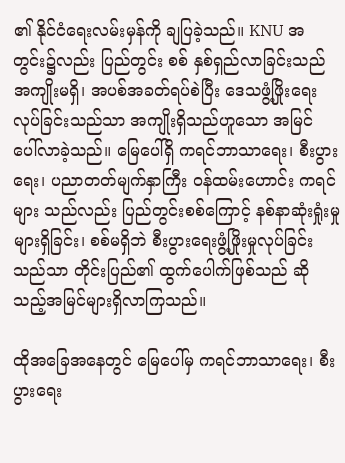၏ နိုင်ငံရေးလမ်းမှန်ကို ချပြခဲ့သည်။ KNU အတွင်း၌လည်း ပြည်တွင်း စစ် နှစ်ရှည်လာခြင်းသည် အကျိုးမရှိ၊ အပစ်အခတ်ရပ်စဲပြီး ဒေသဖွံ့ဖြိုးရေးလုပ်ခြင်းသည်သာ အကျိုးရှိသည်ဟူသော အမြင် ပေါ်လာခဲ့သည်။ မြေပေါ်ရှိ ကရင်ဘာသာရေး၊ စီးပွားရေး၊ ပညာတတ်မျက်နှာကြီး ဝန်ထမ်းဟောင်း ကရင်များ သည်လည်း ပြည်တွင်းစစ်ကြောင့် နစ်နာဆုံးရှုံးမှုများရှိခြင်း၊ စစ်မရှိဘဲ စီးပွားရေးဖွံ့ဖြိုးမှုလုပ်ခြင်းသည်သာ တိုင်းပြည်၏ ထွက်ပေါက်ဖြစ်သည် ဆိုသည့်အမြင်များရှိလာကြသည်။

ထိုအခြေအနေတွင် မြေပေါ်မှ ကရင်ဘာသာရေး၊ စီးပွားရေး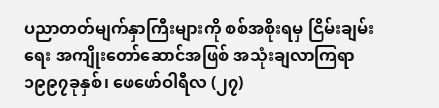ပညာတတ်မျက်နှာကြီးများကို စစ်အစိုးရမှ ငြိမ်းချမ်းရေး အကျိုးတော်ဆောင်အဖြစ် အသုံးချလာကြရာ ၁၉၉၇ခုနှစ်၊ ဖေဖော်ဝါရီလ (၂၇)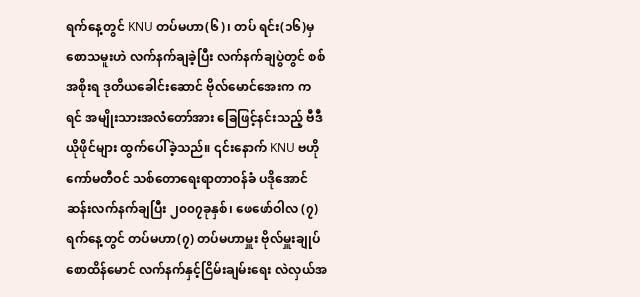ရက်နေ့တွင် KNU တပ်မဟာ(၆)၊ တပ် ရင်း(၁၆)မှ စောသမူးဟဲ လက်နက်ချခဲ့ပြီး လက်နက်ချပွဲတွင် စစ်အစိုးရ ဒုတိယခေါင်းဆောင် ဗိုလ်မောင်အေးက ကရင် အမျိုးသားအလံတော်အား ခြေဖြင့်နင်းသည့် ဗီဒီယိုဖိုင်များ ထွက်ပေါ်ခဲ့သည်။ ၎င်းနောက် KNU ဗဟိုကော်မတီဝင် သစ်တောရေးရာတာဝန်ခံ ပဒိုအောင်ဆန်းလက်နက်ချပြီး ၂၀၀၇ခုနှစ်၊ ဖေဖော်ဝါလ (၇)ရက်နေ့တွင် တပ်မဟာ(၇) တပ်မဟာမှူး ဗိုလ်မှူးချုပ်စောထိန်မောင် လက်နက်နှင့်ငြိမ်းချမ်းရေး လဲလှယ်အ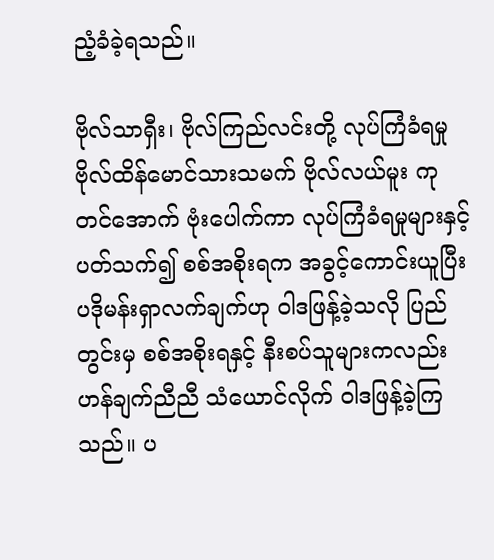ညံ့ခံခဲ့ရသည်။

ဗိုလ်သာရှီး၊ ဗိုလ်ကြည်လင်းတို့ လုပ်ကြံခံရမှု ဗိုလ်ထိန်မောင်သားသမက် ဗိုလ်လယ်မူး ကုတင်အောက် ဗုံးပေါက်ကာ လုပ်ကြံခံရမှုများနှင့်ပတ်သက်၍ စစ်အစိုးရက အခွင့်ကောင်းယူပြီး ပဒိုမန်းရှာလက်ချက်ဟု ဝါဒဖြန့်ခဲ့သလို ပြည်တွင်းမှ စစ်အစိုးရနှင့် နီးစပ်သူများကလည်း ဟန်ချက်ညီညီ သံယောင်လိုက် ဝါဒဖြန့်ခဲ့ကြသည်။ ပ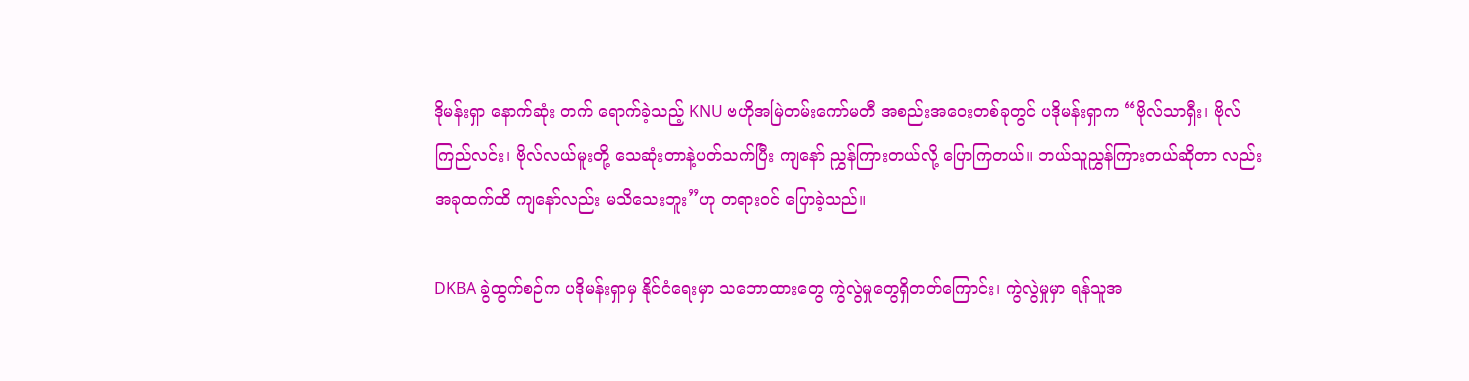ဒိုမန်းရှာ နောက်ဆုံး တက် ရောက်ခဲ့သည့် KNU ဗဟိုအမြဲတမ်းကော်မတီ အစည်းအဝေးတစ်ခုတွင် ပဒိုမန်းရှာက “ဗိုလ်သာရှီး၊ ဗိုလ်ကြည်လင်း၊ ဗိုလ်လယ်မူးတို့ သေဆုံးတာနဲ့ပတ်သက်ပြီး ကျနော် ညွှန်ကြားတယ်လို့ ပြောကြတယ်။ ဘယ်သူညွှန်ကြားတယ်ဆိုတာ လည်း အခုထက်ထိ ကျနော်လည်း မသိသေးဘူး”ဟု တရားဝင် ပြောခဲ့သည်။

DKBA ခွဲထွက်စဉ်က ပဒိုမန်းရှာမှ နိုင်ငံရေးမှာ သဘောထားတွေ ကွဲလွဲမှုတွေရှိတတ်ကြောင်း၊ ကွဲလွဲမှုမှာ ရန်သူအ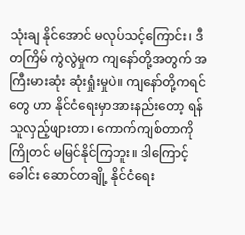သုံးချ နိုင်အောင် မလုပ်သင့်ကြောင်း၊ ဒီတကြိမ် ကွဲလွဲမှုက ကျနော်တို့အတွက် အကြီးမားဆုံး ဆုံးရှုံးမှုပဲ။ ကျနော်တို့ကရင်တွေ ဟာ နိုင်ငံရေးမှာအားနည်းတော့ ရန်သူလှည့်ဖျားတာ၊ ကောက်ကျစ်တာကို ကြိုတင် မမြင်နိုင်ကြဘူး။ ဒါကြောင့် ခေါင်း ဆောင်တချို့ နိုင်ငံရေး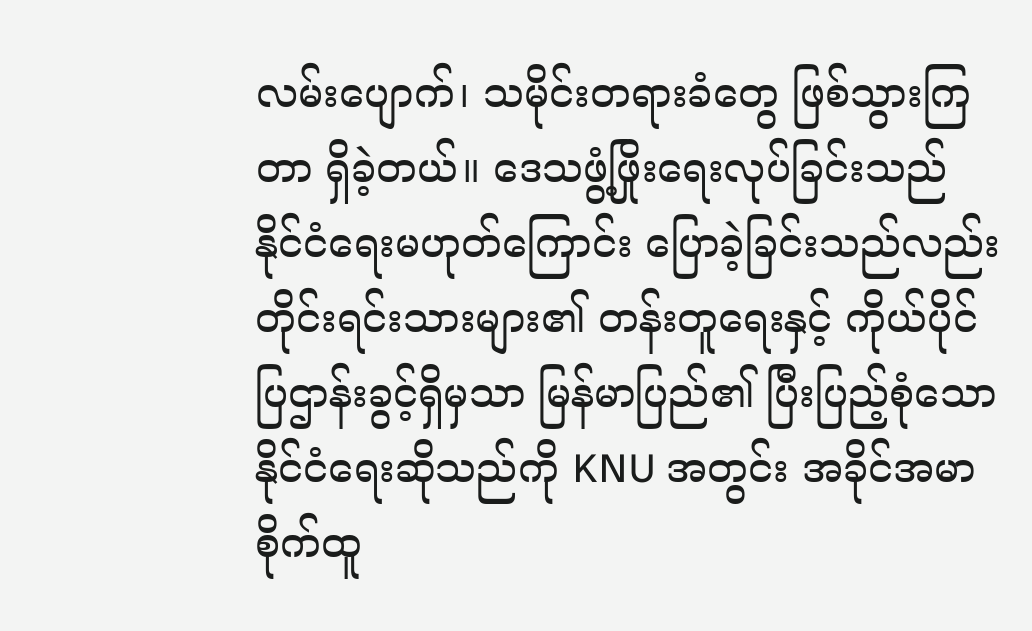လမ်းပျောက်၊ သမိုင်းတရားခံတွေ ဖြစ်သွားကြတာ ရှိခဲ့တယ်။ ဒေသဖွံ့ဖြိုးရေးလုပ်ခြင်းသည် နိုင်ငံရေးမဟုတ်ကြောင်း ပြောခဲ့ခြင်းသည်လည်း တိုင်းရင်းသားများ၏ တန်းတူရေးနှင့် ကိုယ်ပိုင်ပြဌာန်းခွင့်ရှိမှသာ မြန်မာပြည်၏ ပြီးပြည့်စုံသော နိုင်ငံရေးဆိုသည်ကို KNU အတွင်း အခိုင်အမာ စိုက်ထူ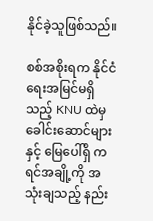နိုင်ခဲ့သူဖြစ်သည်။

စစ်အစိုးရက နိုင်ငံရေးအမြင်မရှိသည့် KNU ထဲမှ ခေါင်းဆောင်များနှင့် မြေပေါ်ရှိ ကရင်အချို့ကို အသုံးချသည့် နည်း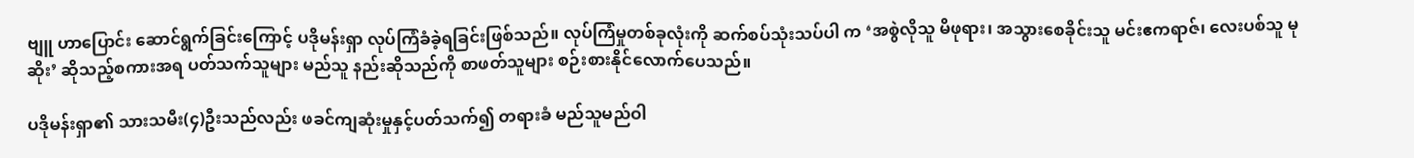ဗျူ ဟာပြောင်း ဆောင်ရွက်ခြင်းကြောင့် ပဒိုမန်းရှာ လုပ်ကြံခံခဲ့ရခြင်းဖြစ်သည်။ လုပ်ကြံမှုတစ်ခုလုံးကို ဆက်စပ်သုံးသပ်ပါ က ‘အစွဲလိုသူ မိဖုရား၊ အသွားစေခိုင်းသူ မင်းဧကရာဇ်၊ လေးပစ်သူ မုဆိုး’ ဆိုသည့်စကားအရ ပတ်သက်သူများ မည်သူ နည်းဆိုသည်ကို စာဖတ်သူများ စဉ်းစားနိုင်လောက်ပေသည်။

ပဒိုမန်းရှာ၏ သားသမီး(၄)ဦးသည်လည်း ဖခင်ကျဆုံးမှုနှင့်ပတ်သက်၍ တရားခံ မည်သူမည်ဝါ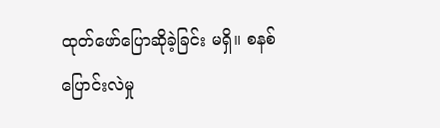ထုတ်ဖော်ပြောဆိုခဲ့ခြင်း မရှိ။ စနစ်ပြောင်းလဲမှု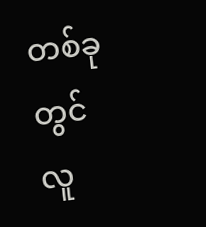တစ်ခုတွင် လူ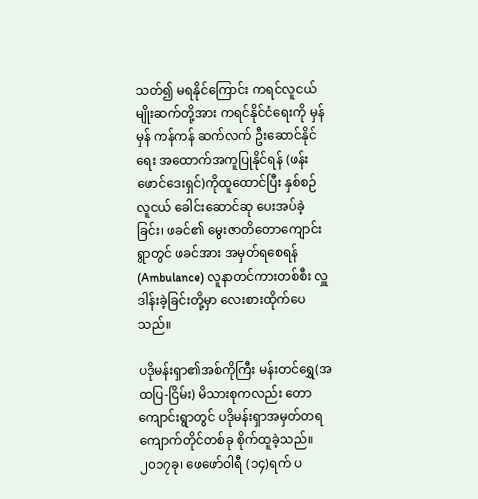သတ်၍ မရနိုင်ကြောင်း ကရင်လူငယ်မျိုးဆက်တို့အား ကရင်နိုင်ငံရေးကို မှန်မှန် ကန်ကန် ဆက်လက် ဦးဆောင်နိုင်ရေး အထောက်အကူပြုနိုင်ရန် (ဖန်းဖောင်ဒေးရှင်)ကိုထူထောင်ပြီး နှစ်စဉ် လူငယ် ခေါင်းဆောင်ဆု ပေးအပ်ခဲ့ခြင်း၊ ဖခင်၏ မွေးဇာတိတောကျောင်းရွာတွင် ဖခင်အား အမှတ်ရစေရန် (Ambulance) လူနာတင်ကားတစ်စီး လှူဒါန်းခဲ့ခြင်းတို့မှာ လေးစားထိုက်ပေသည်။

ပဒိုမန်းရှာ၏အစ်ကိုကြီး မန်းတင်ရွှေ(အထပြ-ငြိမ်း) မိသားစုကလည်း တောကျောင်းရွာတွင် ပဒိုမန်းရှာအမှတ်တရ ကျောက်တိုင်တစ်ခု စိုက်ထူခဲ့သည်။ ၂၀၁၇ခု၊ ဖေဖော်ဝါရီ (၁၄)ရက် ပ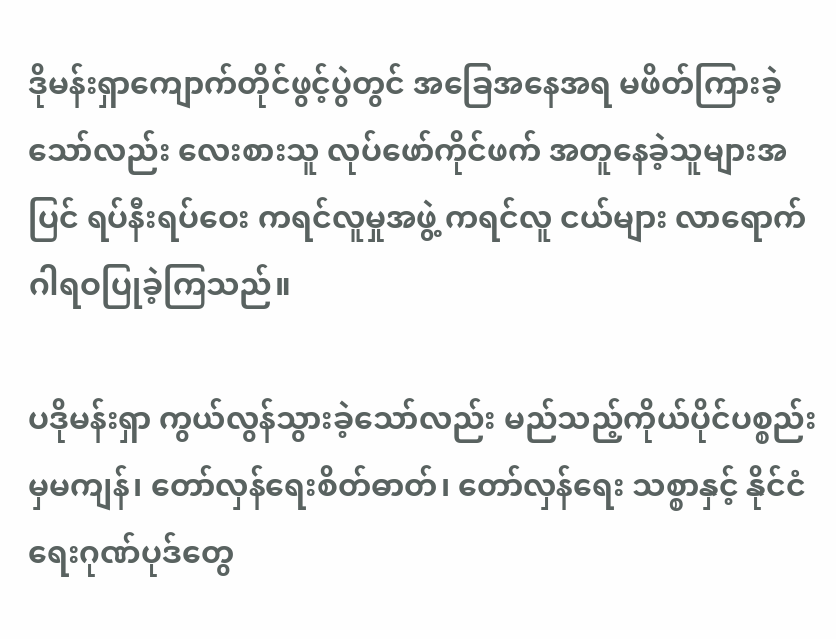ဒိုမန်းရှာကျောက်တိုင်ဖွင့်ပွဲတွင် အခြေအနေအရ မဖိတ်ကြားခဲ့သော်လည်း လေးစားသူ လုပ်ဖော်ကိုင်ဖက် အတူနေခဲ့သူများအပြင် ရပ်နီးရပ်ဝေး ကရင်လူမှုအဖွဲ့ ကရင်လူ ငယ်များ လာရောက်ဂါရဝပြုခဲ့ကြသည်။

ပဒိုမန်းရှာ ကွယ်လွန်သွားခဲ့သော်လည်း မည်သည့်ကိုယ်ပိုင်ပစ္စည်းမှမကျန်၊ တော်လှန်ရေးစိတ်ဓာတ်၊ တော်လှန်ရေး သစ္စာနှင့် နိုင်ငံရေးဂုဏ်ပုဒ်တွေ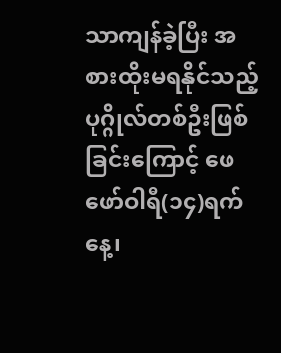သာကျန်ခဲ့ပြီး အစားထိုးမရနိုင်သည့် ပုဂ္ဂိုလ်တစ်ဦးဖြစ်ခြင်းကြောင့် ဖေဖော်ဝါရီ(၁၄)ရက် နေ့၊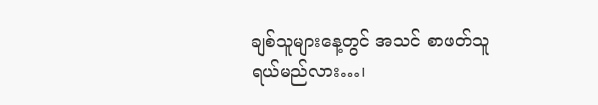ချစ်သူများနေ့တွင် အသင် စာဖတ်သူ
ရယ်မည်လား…၊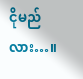ငိုမည်လား…။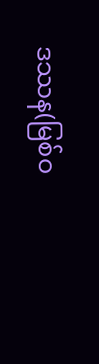ဒဿန(မြစ်ဝ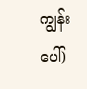ကျွန်းပေါ်)